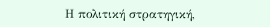Η πολιτική στρατηγική,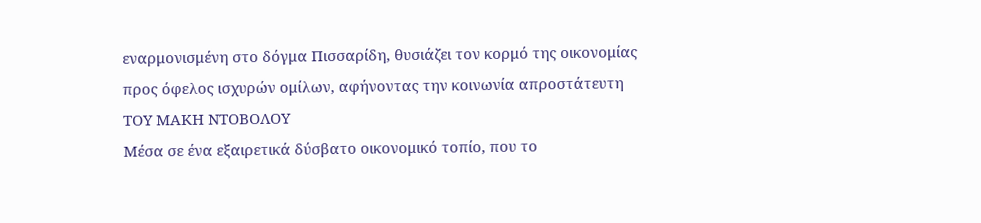εναρμονισμένη στο δόγμα Πισσαρίδη, θυσιάζει τον κορμό της οικονομίας προς όφελος ισχυρών ομίλων, αφήνοντας την κοινωνία απροστάτευτη
ΤΟΥ ΜΑΚΗ ΝΤΟΒΟΛΟΥ
Μέσα σε ένα εξαιρετικά δύσβατο οικονομικό τοπίο, που το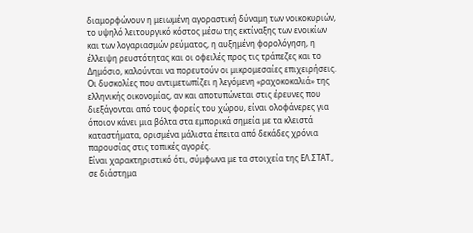διαμορφώνουν η μειωμένη αγοραστική δύναμη των νοικοκυριών, το υψηλό λειτουργικό κόστος μέσω της εκτίναξης των ενοικίων και των λογαριασμών ρεύματος, η αυξημένη φορολόγηση, η έλλειψη ρευστότητας και οι οφειλές προς τις τράπεζες και το Δημόσιο, καλούνται να πορευτούν οι μικρομεσαίες επιχειρήσεις. Οι δυσκολίες που αντιμετωπίζει η λεγόμενη «ραχοκοκαλιά» της ελληνικής οικονομίας, αν και αποτυπώνεται στις έρευνες που διεξάγονται από τους φορείς του χώρου, είναι ολοφάνερες για όποιον κάνει μια βόλτα στα εμπορικά σημεία με τα κλειστά καταστήματα, ορισμένα μάλιστα έπειτα από δεκάδες χρόνια παρουσίας στις τοπικές αγορές.
Είναι χαρακτηριστικό ότι, σύμφωνα με τα στοιχεία της ΕΛ.ΣΤΑΤ., σε διάστημα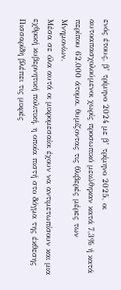ενός έτους, β’ τρίμηνο 2024 με β’ τρίμηνο 2025, οι αυτοαπασχολούμενοι χωρίς προσωπικό μειώθηκαν κατά 7,3% ή κατά περίπου 62.000 άτομα, θυμίζοντας τις θλιβερές μέρες των Μνημονίων.
Μέσα σε όλα αυτά οι μικρομεσαίοι έχουν να αντιμετωπίσουν και μια εχθρική κυβερνητική πολιτική, η οποία πιστή στο δόγμα της έκθεσης Πισσαρίδη βλέπει τις μικρές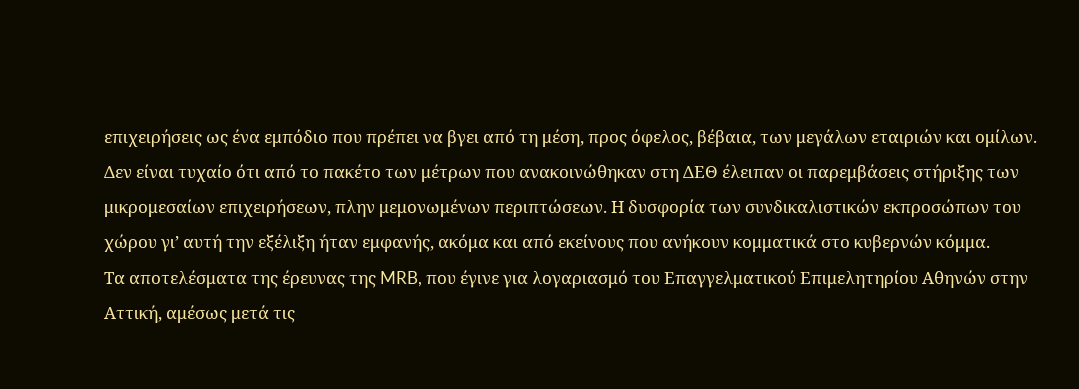επιχειρήσεις ως ένα εμπόδιο που πρέπει να βγει από τη μέση, προς όφελος, βέβαια, των μεγάλων εταιριών και ομίλων.
Δεν είναι τυχαίο ότι από το πακέτο των μέτρων που ανακοινώθηκαν στη ΔΕΘ έλειπαν οι παρεμβάσεις στήριξης των μικρομεσαίων επιχειρήσεων, πλην μεμονωμένων περιπτώσεων. Η δυσφορία των συνδικαλιστικών εκπροσώπων του χώρου γι’ αυτή την εξέλιξη ήταν εμφανής, ακόμα και από εκείνους που ανήκουν κομματικά στο κυβερνών κόμμα.
Τα αποτελέσματα της έρευνας της MRB, που έγινε για λογαριασμό του Επαγγελματικού Επιμελητηρίου Αθηνών στην Αττική, αμέσως μετά τις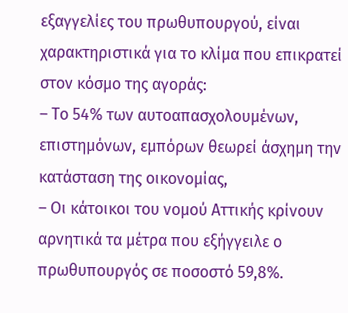εξαγγελίες του πρωθυπουργού, είναι χαρακτηριστικά για το κλίμα που επικρατεί στον κόσμο της αγοράς:
– Το 54% των αυτοαπασχολουμένων, επιστημόνων, εμπόρων θεωρεί άσχημη την κατάσταση της οικονομίας,
– Οι κάτοικοι του νομού Αττικής κρίνουν αρνητικά τα μέτρα που εξήγγειλε ο πρωθυπουργός σε ποσοστό 59,8%.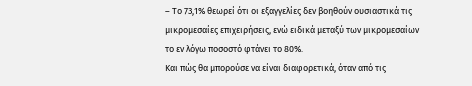– Το 73,1% θεωρεί ότι οι εξαγγελίες δεν βοηθούν ουσιαστικά τις μικρομεσαίες επιχειρήσεις, ενώ ειδικά μεταξύ των μικρομεσαίων το εν λόγω ποσοστό φτάνει το 80%.
Και πώς θα μπορούσε να είναι διαφορετικά, όταν από τις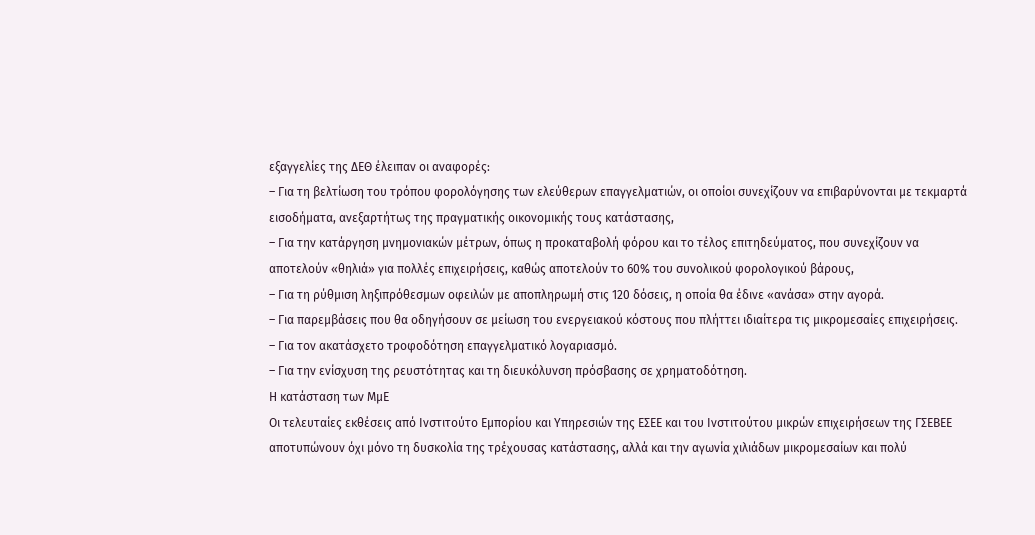εξαγγελίες της ΔΕΘ έλειπαν οι αναφορές:
– Για τη βελτίωση του τρόπου φορολόγησης των ελεύθερων επαγγελματιών, οι οποίοι συνεχίζουν να επιβαρύνονται με τεκμαρτά εισοδήματα, ανεξαρτήτως της πραγματικής οικονομικής τους κατάστασης,
– Για την κατάργηση μνημονιακών μέτρων, όπως η προκαταβολή φόρου και το τέλος επιτηδεύματος, που συνεχίζουν να αποτελούν «θηλιά» για πολλές επιχειρήσεις, καθώς αποτελούν το 60% του συνολικού φορολογικού βάρους,
– Για τη ρύθμιση ληξιπρόθεσμων οφειλών με αποπληρωμή στις 120 δόσεις, η οποία θα έδινε «ανάσα» στην αγορά.
– Για παρεμβάσεις που θα οδηγήσουν σε μείωση του ενεργειακού κόστους που πλήττει ιδιαίτερα τις μικρομεσαίες επιχειρήσεις.
– Για τον ακατάσχετο τροφοδότηση επαγγελματικό λογαριασμό.
– Για την ενίσχυση της ρευστότητας και τη διευκόλυνση πρόσβασης σε χρηματοδότηση.
Η κατάσταση των ΜμΕ
Οι τελευταίες εκθέσεις από Ινστιτούτο Εμπορίου και Υπηρεσιών της ΕΣΕΕ και του Ινστιτούτου μικρών επιχειρήσεων της ΓΣΕΒΕΕ αποτυπώνουν όχι μόνο τη δυσκολία της τρέχουσας κατάστασης, αλλά και την αγωνία χιλιάδων μικρομεσαίων και πολύ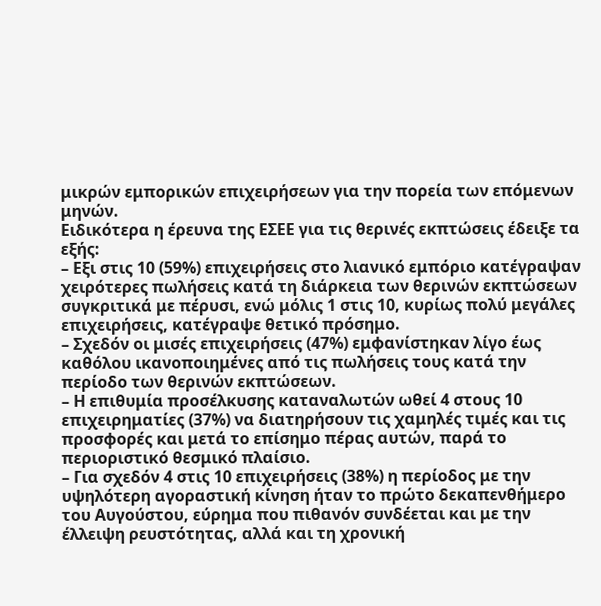μικρών εμπορικών επιχειρήσεων για την πορεία των επόμενων μηνών.
Ειδικότερα η έρευνα της ΕΣΕΕ για τις θερινές εκπτώσεις έδειξε τα εξής:
– Εξι στις 10 (59%) επιχειρήσεις στο λιανικό εμπόριο κατέγραψαν χειρότερες πωλήσεις κατά τη διάρκεια των θερινών εκπτώσεων συγκριτικά με πέρυσι, ενώ μόλις 1 στις 10, κυρίως πολύ μεγάλες επιχειρήσεις, κατέγραψε θετικό πρόσημο.
– Σχεδόν οι μισές επιχειρήσεις (47%) εμφανίστηκαν λίγο έως καθόλου ικανοποιημένες από τις πωλήσεις τους κατά την περίοδο των θερινών εκπτώσεων.
– Η επιθυμία προσέλκυσης καταναλωτών ωθεί 4 στους 10 επιχειρηματίες (37%) να διατηρήσουν τις χαμηλές τιμές και τις προσφορές και μετά το επίσημο πέρας αυτών, παρά το περιοριστικό θεσμικό πλαίσιο.
– Για σχεδόν 4 στις 10 επιχειρήσεις (38%) η περίοδος με την υψηλότερη αγοραστική κίνηση ήταν το πρώτο δεκαπενθήμερο του Αυγούστου, εύρημα που πιθανόν συνδέεται και με την έλλειψη ρευστότητας, αλλά και τη χρονική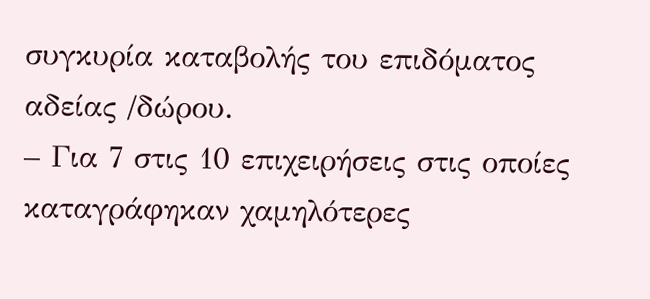συγκυρία καταβολής του επιδόματος αδείας /δώρου.
– Για 7 στις 10 επιχειρήσεις στις οποίες καταγράφηκαν χαμηλότερες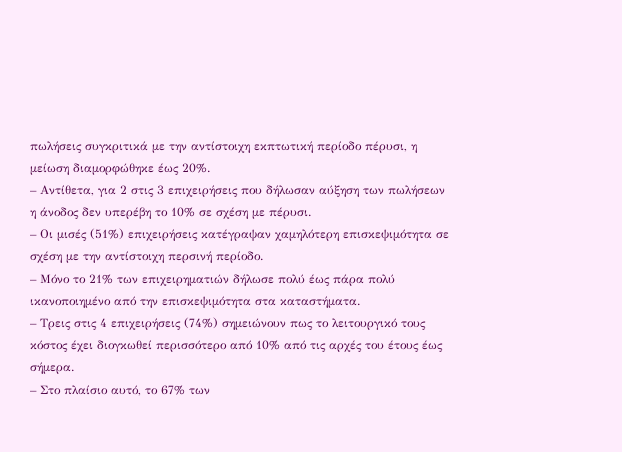πωλήσεις συγκριτικά με την αντίστοιχη εκπτωτική περίοδο πέρυσι, η μείωση διαμορφώθηκε έως 20%.
– Αντίθετα, για 2 στις 3 επιχειρήσεις που δήλωσαν αύξηση των πωλήσεων η άνοδος δεν υπερέβη το 10% σε σχέση με πέρυσι.
– Οι μισές (51%) επιχειρήσεις κατέγραψαν χαμηλότερη επισκεψιμότητα σε σχέση με την αντίστοιχη περσινή περίοδο.
– Μόνο το 21% των επιχειρηματιών δήλωσε πολύ έως πάρα πολύ ικανοποιημένο από την επισκεψιμότητα στα καταστήματα.
– Τρεις στις 4 επιχειρήσεις (74%) σημειώνουν πως το λειτουργικό τους κόστος έχει διογκωθεί περισσότερο από 10% από τις αρχές του έτους έως σήμερα.
– Στο πλαίσιο αυτό, το 67% των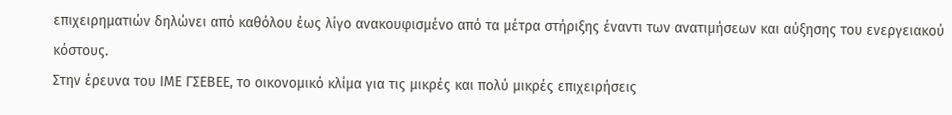επιχειρηματιών δηλώνει από καθόλου έως λίγο ανακουφισμένο από τα μέτρα στήριξης έναντι των ανατιμήσεων και αύξησης του ενεργειακού κόστους.
Στην έρευνα του ΙΜΕ ΓΣΕΒΕΕ, το οικονομικό κλίμα για τις μικρές και πολύ μικρές επιχειρήσεις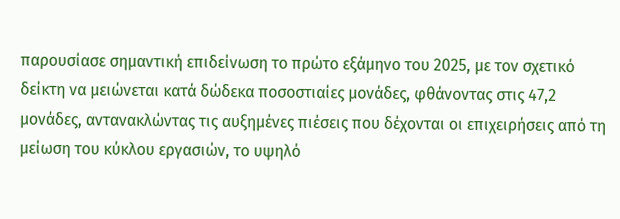παρουσίασε σημαντική επιδείνωση το πρώτο εξάμηνο του 2025, με τον σχετικό δείκτη να μειώνεται κατά δώδεκα ποσοστιαίες μονάδες, φθάνοντας στις 47,2 μονάδες, αντανακλώντας τις αυξημένες πιέσεις που δέχονται οι επιχειρήσεις από τη μείωση του κύκλου εργασιών, το υψηλό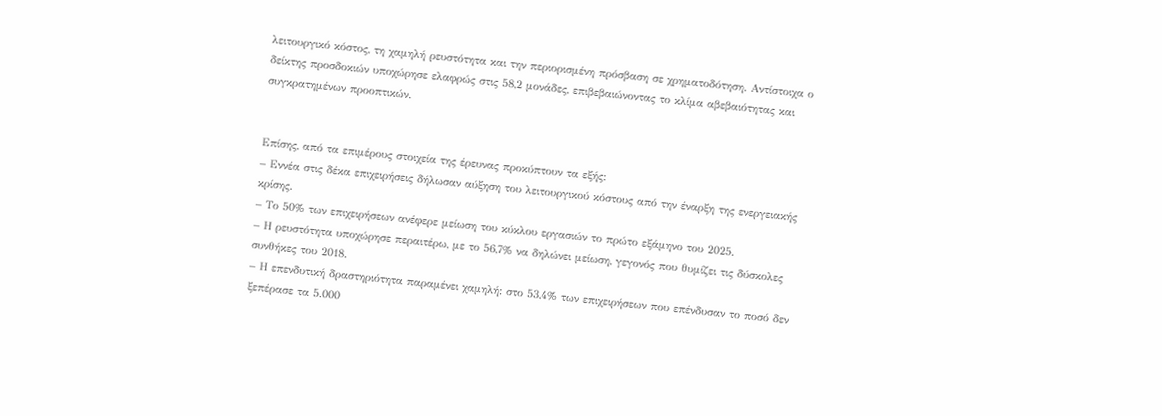λειτουργικό κόστος, τη χαμηλή ρευστότητα και την περιορισμένη πρόσβαση σε χρηματοδότηση. Αντίστοιχα ο δείκτης προσδοκιών υποχώρησε ελαφρώς στις 58,2 μονάδες, επιβεβαιώνοντας το κλίμα αβεβαιότητας και συγκρατημένων προοπτικών.


Επίσης, από τα επιμέρους στοιχεία της έρευνας προκύπτουν τα εξής:
– Εννέα στις δέκα επιχειρήσεις δήλωσαν αύξηση του λειτουργικού κόστους από την έναρξη της ενεργειακής κρίσης.
– Το 50% των επιχειρήσεων ανέφερε μείωση του κύκλου εργασιών το πρώτο εξάμηνο του 2025.
– Η ρευστότητα υποχώρησε περαιτέρω, με το 56,7% να δηλώνει μείωση, γεγονός που θυμίζει τις δύσκολες συνθήκες του 2018.
– Η επενδυτική δραστηριότητα παραμένει χαμηλή: στο 53,4% των επιχειρήσεων που επένδυσαν το ποσό δεν ξεπέρασε τα 5.000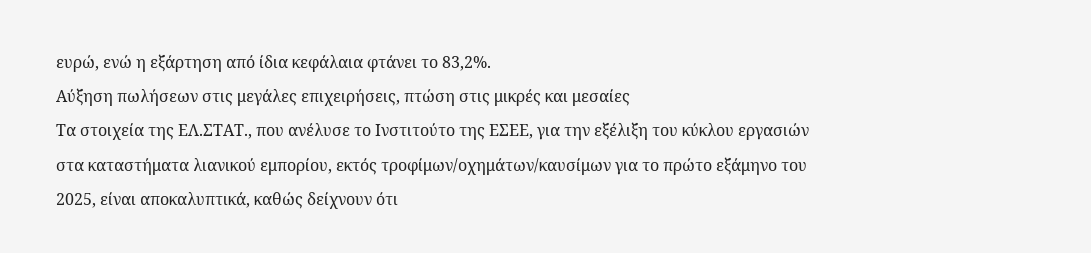ευρώ, ενώ η εξάρτηση από ίδια κεφάλαια φτάνει το 83,2%.
Αύξηση πωλήσεων στις μεγάλες επιχειρήσεις, πτώση στις μικρές και μεσαίες
Τα στοιχεία της ΕΛ.ΣΤΑΤ., που ανέλυσε το Ινστιτούτο της ΕΣΕΕ, για την εξέλιξη του κύκλου εργασιών στα καταστήματα λιανικού εμπορίου, εκτός τροφίμων/οχημάτων/καυσίμων για το πρώτο εξάμηνο του 2025, είναι αποκαλυπτικά, καθώς δείχνουν ότι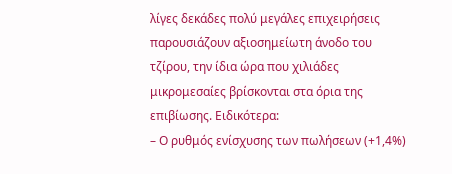λίγες δεκάδες πολύ μεγάλες επιχειρήσεις παρουσιάζουν αξιοσημείωτη άνοδο του τζίρου, την ίδια ώρα που χιλιάδες μικρομεσαίες βρίσκονται στα όρια της επιβίωσης. Ειδικότερα:
– Ο ρυθμός ενίσχυσης των πωλήσεων (+1,4%)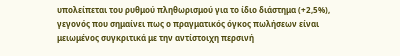υπολείπεται του ρυθμού πληθωρισμού για το ίδιο διάστημα (+2,5%), γεγονός που σημαίνει πως ο πραγματικός όγκος πωλήσεων είναι μειωμένος συγκριτικά με την αντίστοιχη περσινή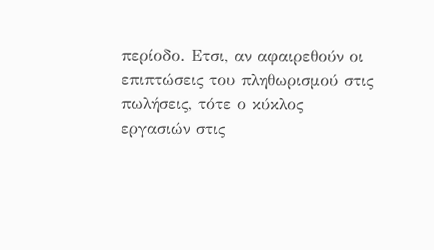περίοδο. Ετσι, αν αφαιρεθούν οι επιπτώσεις του πληθωρισμού στις πωλήσεις, τότε ο κύκλος εργασιών στις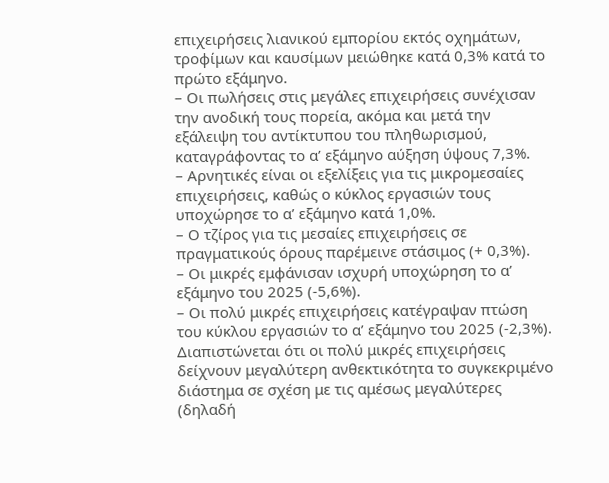επιχειρήσεις λιανικού εμπορίου εκτός οχημάτων, τροφίμων και καυσίμων μειώθηκε κατά 0,3% κατά το πρώτο εξάμηνο.
– Οι πωλήσεις στις μεγάλες επιχειρήσεις συνέχισαν την ανοδική τους πορεία, ακόμα και μετά την εξάλειψη του αντίκτυπου του πληθωρισμού, καταγράφοντας το α’ εξάμηνο αύξηση ύψους 7,3%.
– Αρνητικές είναι οι εξελίξεις για τις μικρομεσαίες επιχειρήσεις, καθώς ο κύκλος εργασιών τους υποχώρησε το α’ εξάμηνο κατά 1,0%.
– Ο τζίρος για τις μεσαίες επιχειρήσεις σε πραγματικούς όρους παρέμεινε στάσιμος (+ 0,3%).
– Οι μικρές εμφάνισαν ισχυρή υποχώρηση το α’ εξάμηνο του 2025 (-5,6%).
– Οι πολύ μικρές επιχειρήσεις κατέγραψαν πτώση του κύκλου εργασιών το α’ εξάμηνο του 2025 (-2,3%). Διαπιστώνεται ότι οι πολύ μικρές επιχειρήσεις δείχνουν μεγαλύτερη ανθεκτικότητα το συγκεκριμένο διάστημα σε σχέση με τις αμέσως μεγαλύτερες (δηλαδή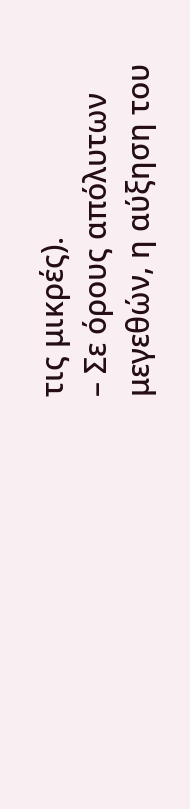τις μικρές).
– Σε όρους απόλυτων μεγεθών, η αύξηση του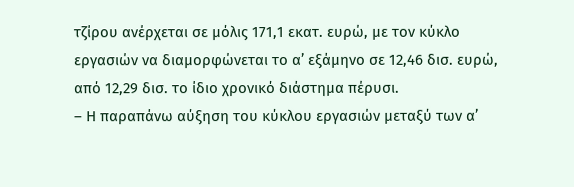τζίρου ανέρχεται σε μόλις 171,1 εκατ. ευρώ, με τον κύκλο εργασιών να διαμορφώνεται το α’ εξάμηνο σε 12,46 δισ. ευρώ, από 12,29 δισ. το ίδιο χρονικό διάστημα πέρυσι.
– Η παραπάνω αύξηση του κύκλου εργασιών μεταξύ των α’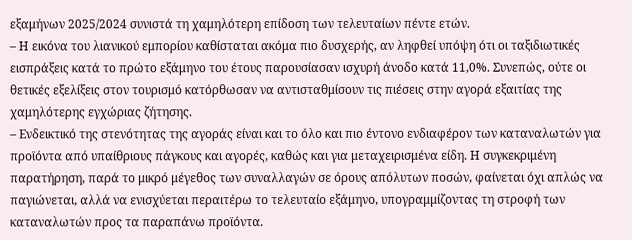εξαμήνων 2025/2024 συνιστά τη χαμηλότερη επίδοση των τελευταίων πέντε ετών.
– Η εικόνα του λιανικού εμπορίου καθίσταται ακόμα πιο δυσχερής, αν ληφθεί υπόψη ότι οι ταξιδιωτικές εισπράξεις κατά το πρώτο εξάμηνο του έτους παρουσίασαν ισχυρή άνοδο κατά 11,0%. Συνεπώς, ούτε οι θετικές εξελίξεις στον τουρισμό κατόρθωσαν να αντισταθμίσουν τις πιέσεις στην αγορά εξαιτίας της χαμηλότερης εγχώριας ζήτησης.
– Ενδεικτικό της στενότητας της αγοράς είναι και το όλο και πιο έντονο ενδιαφέρον των καταναλωτών για προϊόντα από υπαίθριους πάγκους και αγορές, καθώς και για μεταχειρισμένα είδη. Η συγκεκριμένη παρατήρηση, παρά το μικρό μέγεθος των συναλλαγών σε όρους απόλυτων ποσών, φαίνεται όχι απλώς να παγιώνεται, αλλά να ενισχύεται περαιτέρω το τελευταίο εξάμηνο, υπογραμμίζοντας τη στροφή των καταναλωτών προς τα παραπάνω προϊόντα.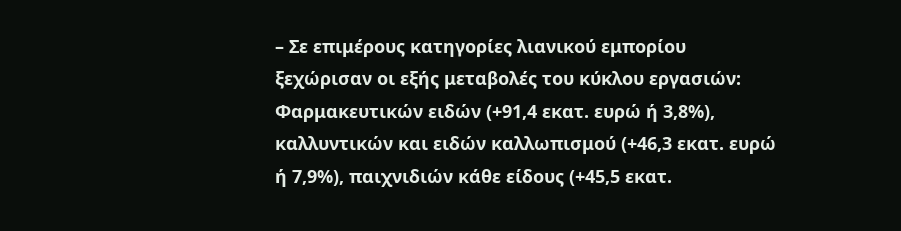– Σε επιμέρους κατηγορίες λιανικού εμπορίου ξεχώρισαν οι εξής μεταβολές του κύκλου εργασιών: Φαρμακευτικών ειδών (+91,4 εκατ. ευρώ ή 3,8%), καλλυντικών και ειδών καλλωπισμού (+46,3 εκατ. ευρώ ή 7,9%), παιχνιδιών κάθε είδους (+45,5 εκατ.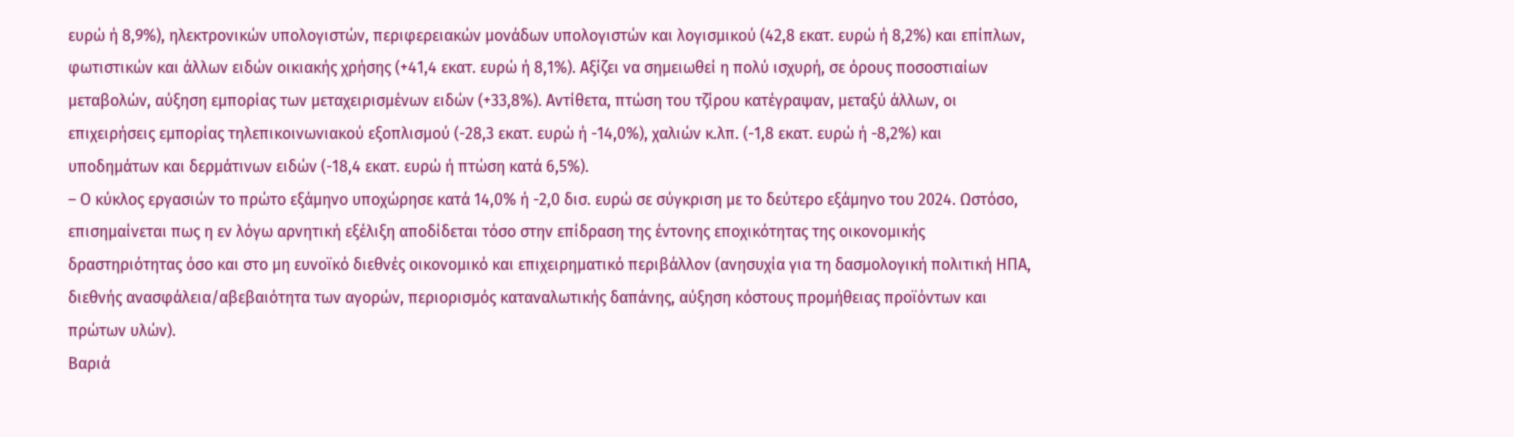ευρώ ή 8,9%), ηλεκτρονικών υπολογιστών, περιφερειακών μονάδων υπολογιστών και λογισμικού (42,8 εκατ. ευρώ ή 8,2%) και επίπλων, φωτιστικών και άλλων ειδών οικιακής χρήσης (+41,4 εκατ. ευρώ ή 8,1%). Αξίζει να σημειωθεί η πολύ ισχυρή, σε όρους ποσοστιαίων μεταβολών, αύξηση εμπορίας των μεταχειρισμένων ειδών (+33,8%). Αντίθετα, πτώση του τζίρου κατέγραψαν, μεταξύ άλλων, οι επιχειρήσεις εμπορίας τηλεπικοινωνιακού εξοπλισμού (-28,3 εκατ. ευρώ ή -14,0%), χαλιών κ.λπ. (-1,8 εκατ. ευρώ ή -8,2%) και υποδημάτων και δερμάτινων ειδών (-18,4 εκατ. ευρώ ή πτώση κατά 6,5%).
– Ο κύκλος εργασιών το πρώτο εξάμηνο υποχώρησε κατά 14,0% ή -2,0 δισ. ευρώ σε σύγκριση με το δεύτερο εξάμηνο του 2024. Ωστόσο, επισημαίνεται πως η εν λόγω αρνητική εξέλιξη αποδίδεται τόσο στην επίδραση της έντονης εποχικότητας της οικονομικής δραστηριότητας όσο και στο μη ευνοϊκό διεθνές οικονομικό και επιχειρηματικό περιβάλλον (ανησυχία για τη δασμολογική πολιτική ΗΠΑ, διεθνής ανασφάλεια/αβεβαιότητα των αγορών, περιορισμός καταναλωτικής δαπάνης, αύξηση κόστους προμήθειας προϊόντων και πρώτων υλών).
Βαριά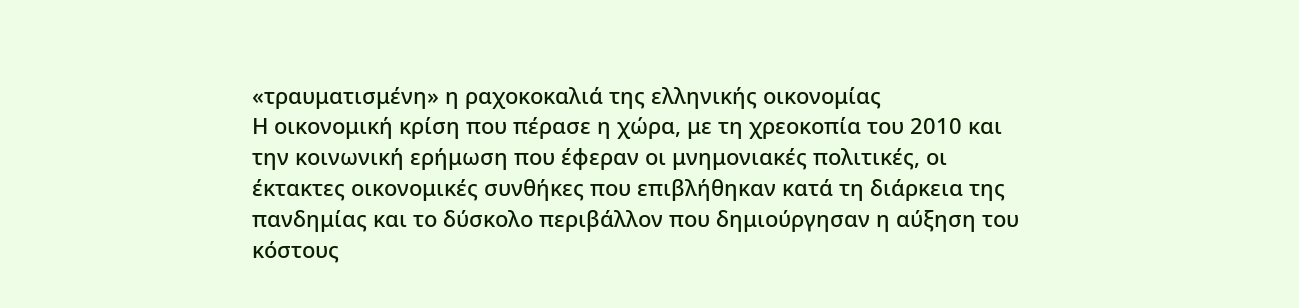«τραυματισμένη» η ραχοκοκαλιά της ελληνικής οικονομίας
Η οικονομική κρίση που πέρασε η χώρα, με τη χρεοκοπία του 2010 και την κοινωνική ερήμωση που έφεραν οι μνημονιακές πολιτικές, οι έκτακτες οικονομικές συνθήκες που επιβλήθηκαν κατά τη διάρκεια της πανδημίας και το δύσκολο περιβάλλον που δημιούργησαν η αύξηση του κόστους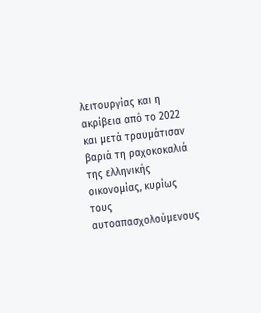λειτουργίας και η ακρίβεια από το 2022 και μετά τραυμάτισαν βαριά τη ραχοκοκαλιά της ελληνικής οικονομίας, κυρίως τους αυτοαπασχολούμενους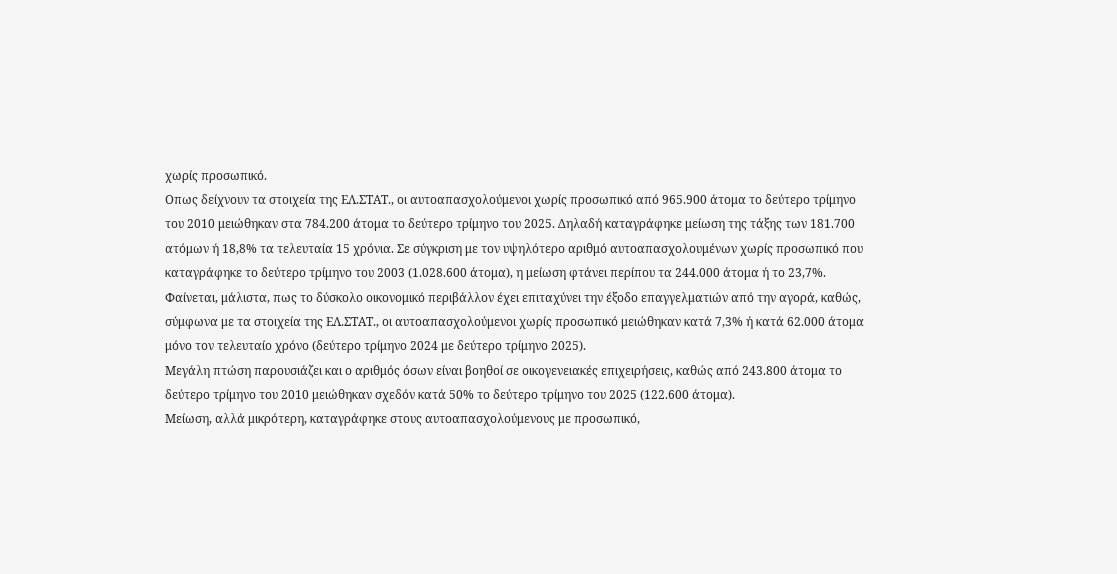χωρίς προσωπικό.
Οπως δείχνουν τα στοιχεία της ΕΛ.ΣΤΑΤ., οι αυτοαπασχολούμενοι χωρίς προσωπικό από 965.900 άτομα το δεύτερο τρίμηνο του 2010 μειώθηκαν στα 784.200 άτομα το δεύτερο τρίμηνο του 2025. Δηλαδή καταγράφηκε μείωση της τάξης των 181.700 ατόμων ή 18,8% τα τελευταία 15 χρόνια. Σε σύγκριση με τον υψηλότερο αριθμό αυτοαπασχολουμένων χωρίς προσωπικό που καταγράφηκε το δεύτερο τρίμηνο του 2003 (1.028.600 άτομα), η μείωση φτάνει περίπου τα 244.000 άτομα ή το 23,7%.
Φαίνεται, μάλιστα, πως το δύσκολο οικονομικό περιβάλλον έχει επιταχύνει την έξοδο επαγγελματιών από την αγορά, καθώς, σύμφωνα με τα στοιχεία της ΕΛ.ΣΤΑΤ., οι αυτοαπασχολούμενοι χωρίς προσωπικό μειώθηκαν κατά 7,3% ή κατά 62.000 άτομα μόνο τον τελευταίο χρόνο (δεύτερο τρίμηνο 2024 με δεύτερο τρίμηνο 2025).
Μεγάλη πτώση παρουσιάζει και ο αριθμός όσων είναι βοηθοί σε οικογενειακές επιχειρήσεις, καθώς από 243.800 άτομα το δεύτερο τρίμηνο του 2010 μειώθηκαν σχεδόν κατά 50% το δεύτερο τρίμηνο του 2025 (122.600 άτομα).
Μείωση, αλλά μικρότερη, καταγράφηκε στους αυτοαπασχολούμενους με προσωπικό,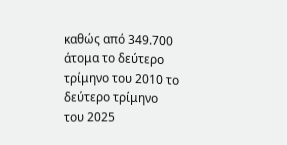καθώς από 349.700 άτομα το δεύτερο τρίμηνο του 2010 το δεύτερο τρίμηνο του 2025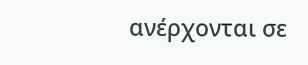ανέρχονται σε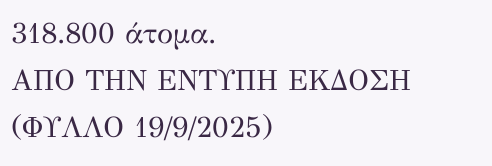318.800 άτομα.
ΑΠΟ ΤΗΝ ΕΝΤΥΠΗ ΕΚΔΟΣΗ (ΦΥΛΛΟ 19/9/2025)